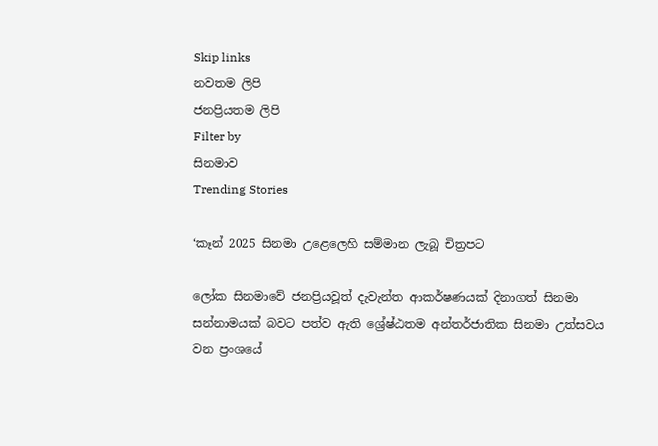Skip links
නවතම ලිපි
ජනප්‍රියතම ලිපි
Filter by
සිනමාව
Trending Stories

‘කෑන් 2025 සිනමා උළෙලෙහි සම්මාන ලැබූ චිත්‍රපට

ලෝක සිනමාවේ ජනප්‍රියවූත් දැවැන්ත ආකර්ෂණයක් දිනාගත් සිනමා සන්නාමයක් බවට පත්ව ඇති ශ්‍රේෂ්ඨතම අන්තර්ජාතික සිනමා උත්සවය වන ප්‍රංශයේ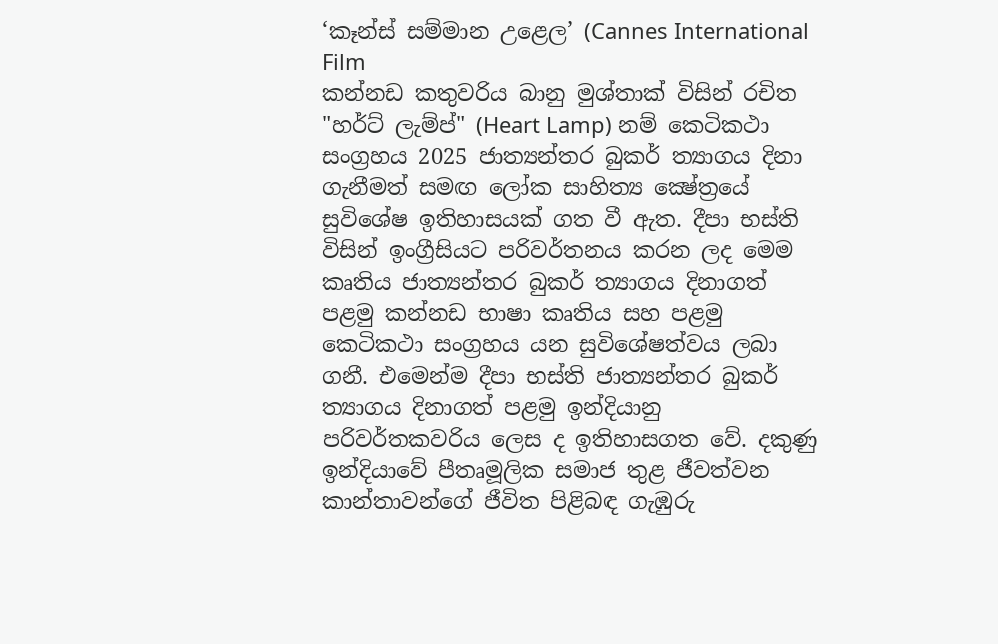‘කෑන්ස් සම්මාන උළෙල’ (Cannes International Film
කන්නඩ කතුවරිය බානු මුශ්තාක් විසින් රචිත "හර්ට් ලැම්ප්" (Heart Lamp) නම් කෙටිකථා සංග්‍රහය 2025 ජාත්‍යන්තර බුකර් ත්‍යාගය දිනා ගැනීමත් සමඟ ලෝක සාහිත්‍ය ක්‍ෂේත්‍රයේ සුවිශේෂ ඉතිහාසයක් ගත වී ඇත. දීපා භස්ති විසින් ඉංග්‍රීසියට පරිවර්තනය කරන ලද මෙම කෘතිය ජාත්‍යන්තර බුකර් ත්‍යාගය දිනාගත් පළමු කන්නඩ භාෂා කෘතිය සහ පළමු කෙටිකථා සංග්‍රහය යන සුවිශේෂත්වය ලබා ගනී. එමෙන්ම දීපා භස්ති ජාත්‍යන්තර බුකර් ත්‍යාගය දිනාගත් පළමු ඉන්දියානු පරිවර්තකවරිය ලෙස ද ඉතිහාසගත වේ. දකුණු ඉන්දියාවේ පීතෘමූලික සමාජ තුළ ජීවත්වන කාන්තාවන්ගේ ජීවිත පිළිබඳ ගැඹුරු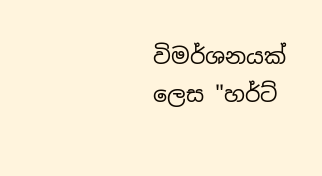විමර්ශනයක් ලෙස "හර්ට්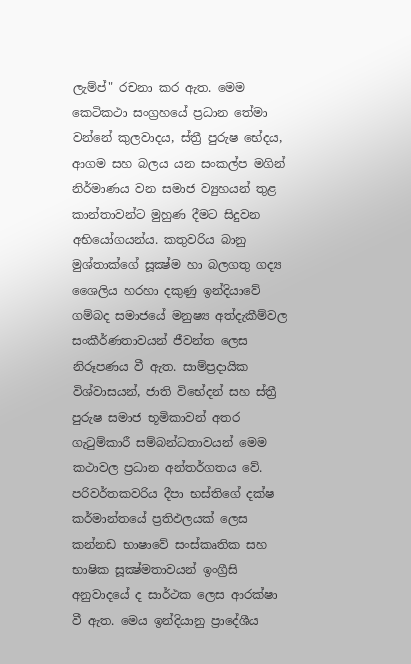ලැම්ප්" රචනා කර ඇත. මෙම කෙටිකථා සංග්‍රහයේ ප්‍රධාන තේමා වන්නේ කුලවාදය, ස්ත්‍රී පුරුෂ භේදය, ආගම සහ බලය යන සංකල්ප මගින් නිර්මාණය වන සමාජ ව්‍යුහයන් තුළ කාන්තාවන්ට මුහුණ දීමට සිදුවන අභියෝගයන්ය. කතුවරිය බානු මුශ්තාක්ගේ සූක්‍ෂ්ම හා බලගතු ගද්‍ය ශෛලිය හරහා දකුණු ඉන්දියාවේ ගම්බද සමාජයේ මනුෂ්‍ය අත්දැකීම්වල සංකීර්ණතාවයන් ජීවන්ත ලෙස නිරූපණය වී ඇත. සාම්ප්‍රදායික විශ්වාසයන්, ජාති විභේදන් සහ ස්ත්‍රී පුරුෂ සමාජ භූමිකාවන් අතර ගැටුම්කාරී සම්බන්ධතාවයන් මෙම කථාවල ප්‍රධාන අන්තර්ගතය වේ. පරිවර්තකවරිය දීපා භස්තිගේ දක්ෂ කර්මාන්තයේ ප්‍රතිඵලයක් ලෙස කන්නඩ භාෂාවේ සංස්කෘතික සහ භාෂික සූක්‍ෂ්මතාවයන් ඉංග්‍රීසි අනුවාදයේ ද සාර්ථක ලෙස ආරක්ෂා වී ඇත. මෙය ඉන්දියානු ප්‍රාදේශීය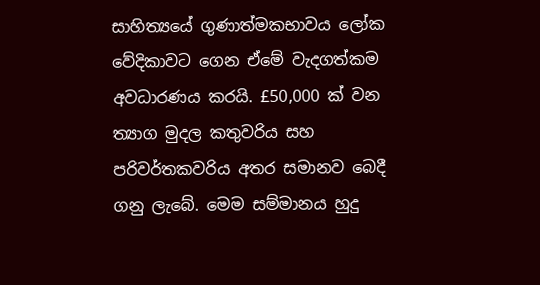සාහිත්‍යයේ ගුණාත්මකභාවය ලෝක වේදිකාවට ගෙන ඒමේ වැදගත්කම අවධාරණය කරයි. £50,000 ක් වන ත්‍යාග මුදල කතුවරිය සහ පරිවර්තකවරිය අතර සමානව බෙදී ගනු ලැබේ. මෙම සම්මානය හුදු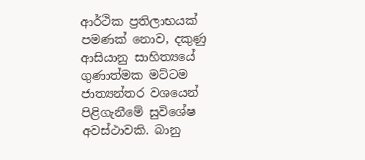ආර්ථික ප්‍රතිලාභයක් පමණක් නොව, දකුණු ආසියානු සාහිත්‍යයේ ගුණාත්මක මට්ටම ජාත්‍යන්තර වශයෙන් පිළිගැනීමේ සුවිශේෂ අවස්ථාවකි. බානු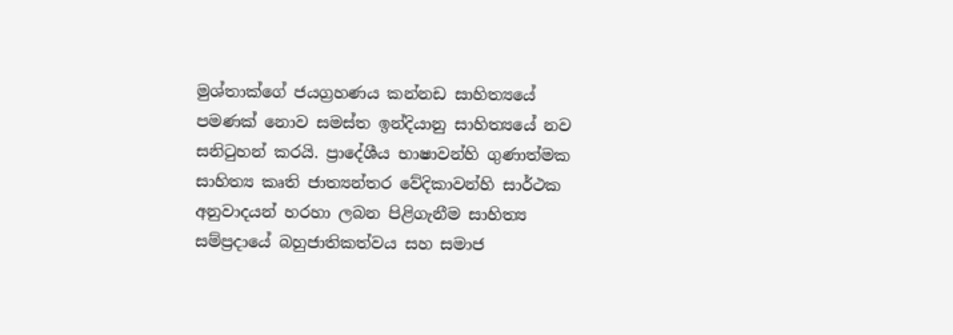මුශ්තාක්ගේ ජයග්‍රහණය කන්නඩ සාහිත්‍යයේ පමණක් නොව සමස්ත ඉන්දියානු සාහිත්‍යයේ නව සනිටුහන් කරයි. ප්‍රාදේශීය භාෂාවන්හි ගුණාත්මක සාහිත්‍ය කෘති ජාත්‍යන්තර වේදිකාවන්හි සාර්ථක අනුවාදයන් හරහා ලබන පිළිගැනීම සාහිත්‍ය සම්ප්‍රදායේ බහුජාතිකත්වය සහ සමාජ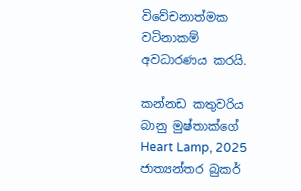විවේචනාත්මක වටිනාකම් අවධාරණය කරයි.

කන්නඩ කතුවරිය බානු මුෂ්තාක්ගේ Heart Lamp, 2025 ජාත්‍යන්තර බුකර්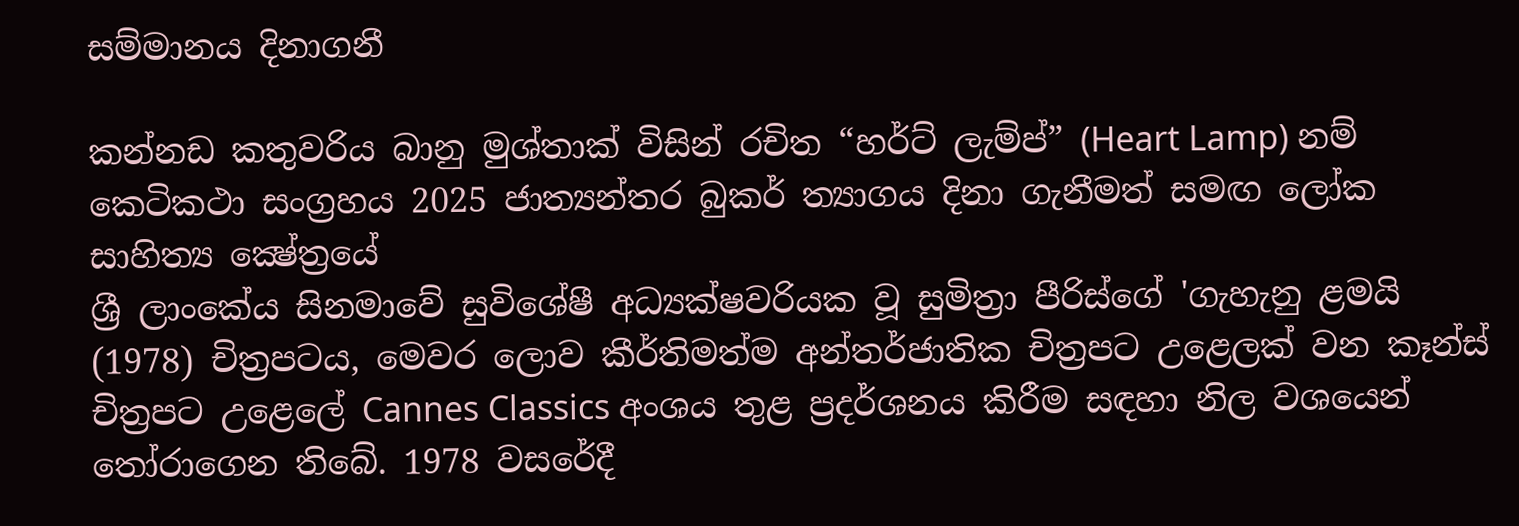සම්මානය දිනාගනී

කන්නඩ කතුවරිය බානු මුශ්තාක් විසින් රචිත “හර්ට් ලැම්ප්” (Heart Lamp) නම් කෙටිකථා සංග්‍රහය 2025 ජාත්‍යන්තර බුකර් ත්‍යාගය දිනා ගැනීමත් සමඟ ලෝක සාහිත්‍ය ක්‍ෂේත්‍රයේ
ශ්‍රී ලාංකේය සිනමාවේ සුවිශේෂී අධ්‍යක්ෂවරියක වූ සුමිත්‍රා පීරිස්ගේ 'ගැහැනු ළමයි (1978) චිත්‍රපටය, මෙවර ලොව කීර්තිමත්ම අන්තර්ජාතික චිත්‍රපට උළෙලක් වන කෑන්ස් චිත්‍රපට උළෙලේ Cannes Classics අංශය තුළ ප්‍රදර්ශනය කිරීම සඳහා නිල වශයෙන් තෝරාගෙන තිබේ. 1978 වසරේදී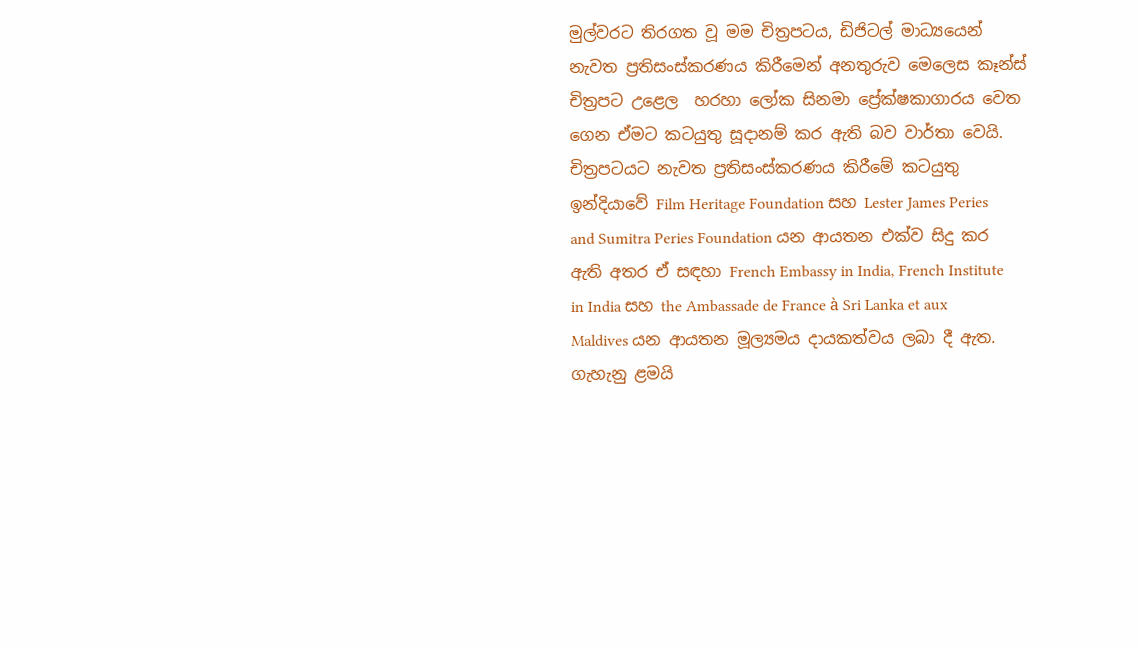මුල්වරට තිරගත වූ මම චිත්‍රපටය, ඩිජිටල් මාධ්‍යයෙන් නැවත ප්‍රතිසංස්කරණය කිරීමෙන් අනතුරුව මෙලෙස කෑන්ස් චිත්‍රපට උළෙල  හරහා ලෝක සිනමා ප්‍රේක්ෂකාගාරය වෙත ගෙන ඒමට කටයුතු සූදානම් කර ඇති බව වාර්තා වෙයි.  චිත්‍රපටයට නැවත ප්‍රතිසංස්කරණය කිරීමේ කටයුතු ඉන්දියාවේ Film Heritage Foundation සහ Lester James Peries and Sumitra Peries Foundation යන ආයතන එක්ව සිදු කර ඇති අතර ඒ සඳහා French Embassy in India, French Institute in India සහ the Ambassade de France à Sri Lanka et aux Maldives යන ආයතන මූල්‍යමය දායකත්වය ලබා දී ඇත.  ගැහැනු ළමයි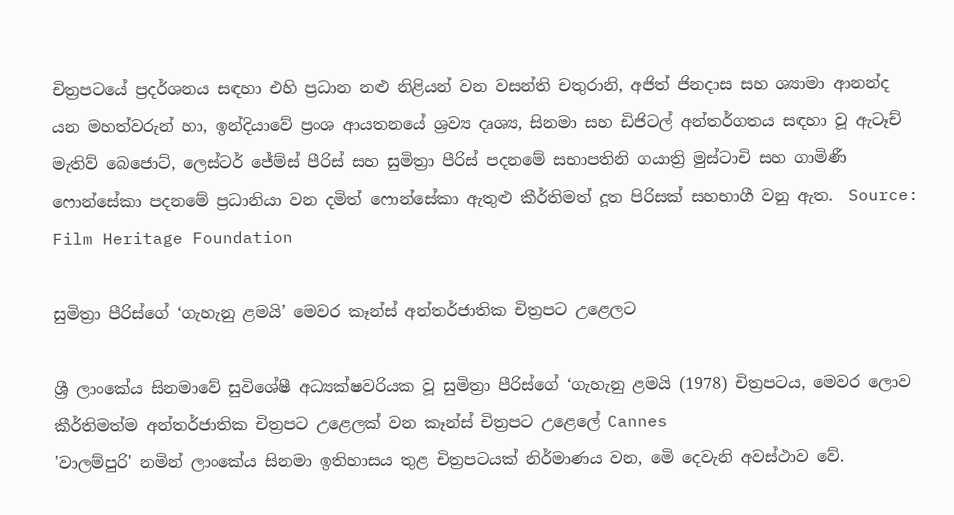චිත්‍රපටයේ ප්‍රදර්ශනය සඳහා එහි ප්‍රධාන නළු නිළියන් වන වසන්ති චතුරානි, අජිත් ජිනදාස සහ ශ්‍යාමා ආනන්ද යන මහත්වරුන් හා, ඉන්දියාවේ ප්‍රංශ ආයතනයේ ශ්‍රව්‍ය දෘශ්‍ය, සිනමා සහ ඩිජිටල් අන්තර්ගතය සඳහා වූ ඇටෑච් මැතිව් බෙජොට්, ලෙස්ටර් ජේම්ස් පීරිස් සහ සුමිත්‍රා පීරිස් පදනමේ සභාපතිනි ගයාත්‍රි මුස්ටාචි සහ ගාමිණී ෆොන්සේකා පදනමේ ප්‍රධානියා වන දමිත් ෆොන්සේකා ඇතුළු කීර්තිමත් දූත පිරිසක් සහභාගී වනු ඇත.  Source: Film Heritage Foundation

සුමිත්‍රා පීරිස්ගේ ‘ගැහැනු ළමයි’ මෙවර කෑන්ස් අන්තර්ජාතික චිත්‍රපට උළෙලට

ශ්‍රී ලාංකේය සිනමාවේ සුවිශේෂී අධ්‍යක්ෂවරියක වූ සුමිත්‍රා පීරිස්ගේ ‘ගැහැනු ළමයි (1978) චිත්‍රපටය, මෙවර ලොව කීර්තිමත්ම අන්තර්ජාතික චිත්‍රපට උළෙලක් වන කෑන්ස් චිත්‍රපට උළෙලේ Cannes
'වාලම්පුරි' නමින් ලාංකේය සිනමා ඉතිහාසය තුළ චිත්‍රපටයක් නිර්මාණය වන, මෙි දෙවැනි අවස්ථාව වේ.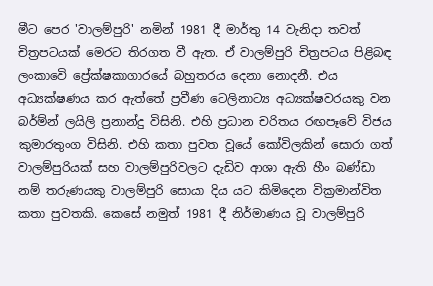මීට පෙර 'වාලම්පුරි' නමින් 1981 දී මාර්තු 14 වැනිදා තවත් චිත්‍රපටයක් මෙරට තිරගත වී ඇත. ඒ වාලම්පුරි චිත්‍රපටය පිළිබඳ ලංකාවෙි ප්‍රේක්ෂකාගාරයේ බහුතරය දෙනා නොදනී. එය අධ්‍යක්ෂණය කර ඇත්තේ ප්‍රවීණ ටෙලිනාට්‍ය අධ්‍යක්ෂවරයකු වන බර්ම්න් ලයිලි ප්‍රනාන්දු විසිනි. එහි ප්‍රධාන චරිතය රඟපෑවේ විජය කුමාරතුංග විසිනි. එහි කතා පුවත වූයේ කෝවිලකින් සොරා ගත් වාලම්පුරියක් සහ වාලම්පුරිවලට දැඩිව ආශා ඇති හීං බණ්ඩා නම් තරුණයකු වාලම්පුරි සොයා දිය යට කිමිදෙන වික්‍රමාන්විත කතා පුවතකි. කෙසේ නමුත් 1981 දී නිර්මාණය වූ වාලම්පුරි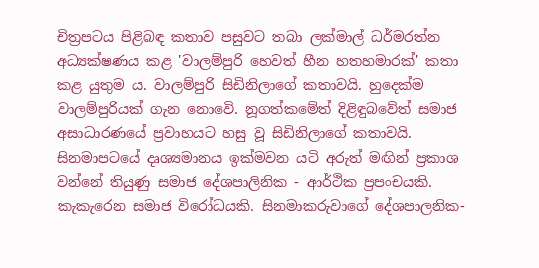චිත්‍රපටය පිළිබඳ කතාව පසුවට තබා ලක්මාල් ධර්මරත්න අධ්‍යක්ෂණය කළ 'වාලම්පුරි හෙවත් හීන හතහමාරක්' කතා කළ යුතුම ය. වාලම්පුරි සිඩිනිලාගේ කතාවයි. හුදෙක්ම වාලම්පුරියක් ගැන නොවෙි. නූගත්කමේත් දිළිඳුබවේත් සමාජ අසාධාරණයේ ප්‍රවාහයට හසු වූ සිඩිනිලාගේ කතාවයි. සිනමාපටයේ දෘශ්‍යමානය ඉක්මවන යටි අරුත් මඟින් ප්‍රකාශ වන්නේ තියුණු සමාජ දේශපාලිනික - ආර්ථික ප්‍රපංචයකි. කැකැරෙන සමාජ විරෝධයකි. සිනමාකරුවාගේ දේශපාලනික-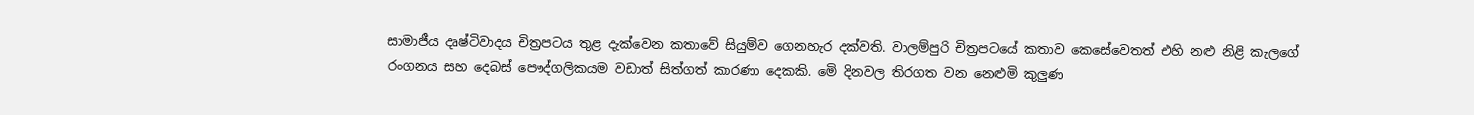සාමාජීය දෘෂ්ටිවාදය චිත්‍රපටය තුළ දැක්වෙන කතාවේ සියුම්ව ගෙනහැර දක්වති. වාලම්පුරි චිත්‍රපටයේ කතාව කෙසේවෙතත් එහි නළු නිළි කැලගේ රංගනය සහ දෙබස් පෞද්ගලිකයම වඩාත් සිත්ගත් කාරණා දෙකකි. මෙි දිනවල තිරගත වන නෙළුමි කුලුණ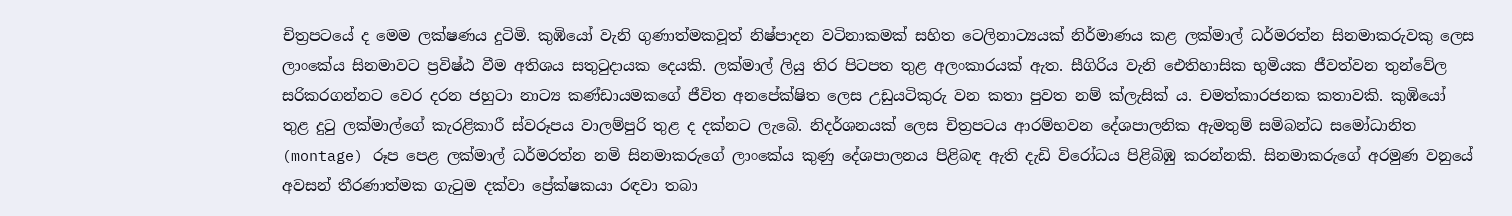චිත්‍රපටයේ ද මෙම ලක්ෂණය දුටිමි. කුඹියෝ වැනි ගුණාත්මකවූත් නිෂ්පාදන වටිනාකමක් සහිත ටෙලිනාට්‍යයක් නිර්මාණය කළ ලක්මාල් ධර්මරත්න සිනමාකරුවකු ලෙස ලාංකේය සිනමාවට ප්‍රවිෂ්ඨ වීම අතිශය සතුටුදායක දෙයකි. ලක්මාල් ලියු තිර පිටපත තුළ අලංකාරයක් ඇත. සීගිරිය වැනි ඓතිහාසික භුමියක ජීවත්වන තුන්වේල සරිකරගන්නට වෙර දරන ජහුටා නාට්‍ය කණ්ඩායමකගේ ජීවිත අනපේක්ෂිත ලෙස උඩුයටිකුරු වන කතා පුවත නම් ක්ලැසික් ය. චමත්කාරජනක කතාවකි. කුඹියෝ තුළ දුටු ලක්මාල්ගේ කැරළිකාරී ස්වරූපය වාලම්පුරි තුළ ද දක්නට ලැබෙි. නිදර්ශනයක් ලෙස චිත්‍රපටය ආරම්භවන දේශපාලනික ඇමතුම් සමිබන්ධ සමෝධානිත (montage) රූප පෙළ ලක්මාල් ධර්මරත්න නමි සිනමාකරුගේ ලාංකේය කුණු දේශපාලනය පිළිබඳ ඇති දැඩි විරෝධය පිළිබිඹු කරන්නකි. සිනමාකරුගේ අරමුණ වනුයේ අවසන් තීරණාත්මක ගැටුම දක්වා ප්‍රේක්ෂකයා රඳවා තබා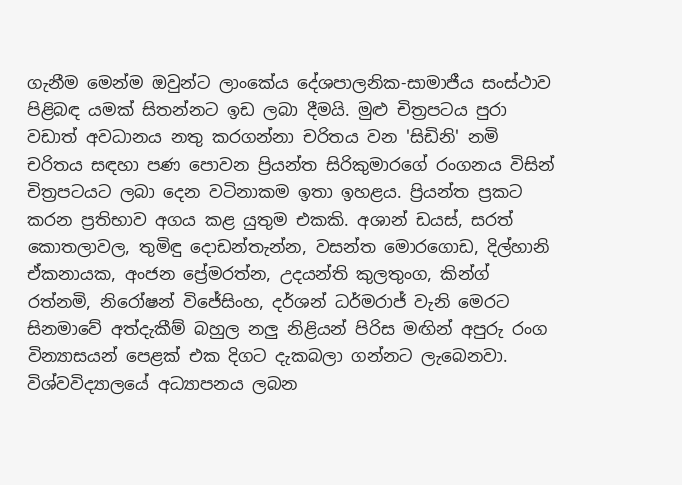ගැනීම මෙන්ම ඔවුන්ට ලාංකේය දේශපාලනික-සාමාජීය සංස්ථාව පිළිබඳ යමක් සිතන්නට ඉඩ ලබා දීමයි. මුළු චිත්‍රපටය පුරා වඩාත් අවධානය නතු කරගන්නා චරිතය වන 'සිඩිනි' නමි චරිතය සඳහා පණ පොවන ප්‍රියන්ත සිරිකුමාරගේ රංගනය විසින් චිත්‍රපටයට ලබා දෙන වටිනාකම ඉතා ඉහළය. ප්‍රියන්ත ප්‍රකට කරන ප්‍රතිභාව අගය කළ යුතුම එකකි. අශාන් ඩයස්, සරත් කොතලාවල, තුමිඳු දොඩන්තැන්න, වසන්ත මොරගොඩ, දිල්හානි ඒකනායක, අංජන ප්‍රේමරත්න, උදයන්ති කුලතුංග, කින්ග් රත්නමි, නිරෝෂන් විජේසිංහ, දර්ශන් ධර්මරාජ් වැනි මෙරට සිනමාවේ අත්දැකීම් බහුල නලු නිළියන් පිරිස මඟින් අපුරු රංග වින්‍යාසයන් පෙළක් එක දිගට දැකබලා ගන්නට ලැබෙනවා. විශ්වවිද්‍යාලයේ අධ්‍යාපනය ලබන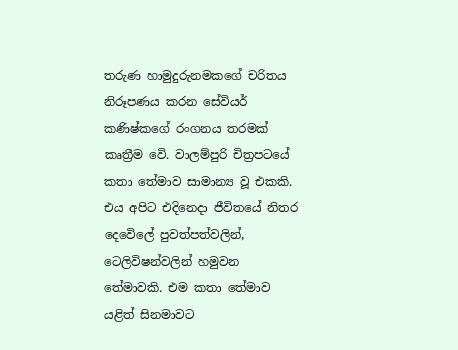තරුණ හාමුදුරුනමකගේ චරිතය නිරූපණය කරන සේවියර් කණිෂ්කගේ රංගනය තරමක් කෘත්‍රීම වෙි. වාලම්පුරි චිත්‍රපටයේ කතා තේමාව සාමාන්‍ය වූ එකකි. එය අපිට එදිනෙදා ජීවිතයේ නිතර දෙවෙිලේ පුවත්පත්වලින්, ටෙලිවිෂන්වලින් හමුවන තේමාවකි. එම කතා තේමාව යළිත් සිනමාවට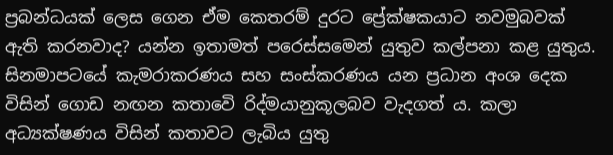ප්‍රබන්ධයක් ලෙස ගෙන ඒම කෙතරම් දුරට ප්‍රේක්ෂකයාට නවමුබවක් ඇති කරනවාද? යන්න ඉතාමත් පරෙස්සමෙන් යුතුව කල්පනා කළ යුතුය. සිනමාපටයේ කැමරාකරණය සහ සංස්කරණය යන ප්‍රධාන අංශ දෙක විසින් ගොඩ නඟන කතාවෙි රිද්මයානුකූලබව වැදගත් ය. කලා අධ්‍යක්ෂණය විසින් කතාවට ලැබිය යුතු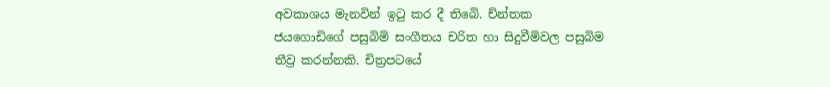අවකාශය මැනවින් ඉටු කර දී තිබෙි. ච්න්තක ජයගොඩිගේ පසුබිමි සංගීතය චරිත හා සිදුවීමිවල පසුබිම තීව්‍ර කරන්නකි. චිත්‍රපටයේ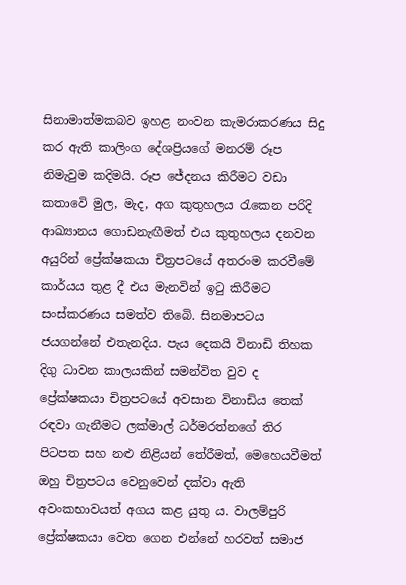සිනාමාත්මකබව ඉහළ නංවන කැමරාකරණය සිදු කර ඇති කාලිංග දේශප්‍රියගේ මනරම් රූප නිමැවුම කදිමයි. රූප ජේදනය කිරීමට වඩා කතාවෙි මුල, මැද, අග කුතුහලය රැකෙන පරිදි ආඛ්‍යානය ගොඩනැඟීමත් එය කුතුහලය දනවන අයුරින් ප්‍රේක්ෂකයා චිත්‍රපටයේ අතරංම කරවීමේ කාර්යය තුළ දී එය මැනවින් ඉටු කිරීමට සංස්කරණය සමත්ව තිබෙි. සිනමාපටය ජයගන්නේ එතැනදිය. පැය දෙකයි විනාඩි තිහක දිගු ධාවන කාලයකින් සමන්විත වුව ද ප්‍රේක්ෂකයා චිත්‍රපටයේ අවසාන විනාඩිය තෙක් රඳවා ගැනීමට ලක්මාල් ධර්මරත්නගේ තිර පිටපත සහ නළු නිළියන් තේරීමත්, මෙහෙයවීමත් ඔහු චිත්‍රපටය වෙනුවෙන් දක්වා ඇති අවංකභාවයත් අගය කළ යුතු ය. වාලම්පුරි ප්‍රේක්ෂකයා වෙත ගෙන එන්නේ හරවත් සමාජ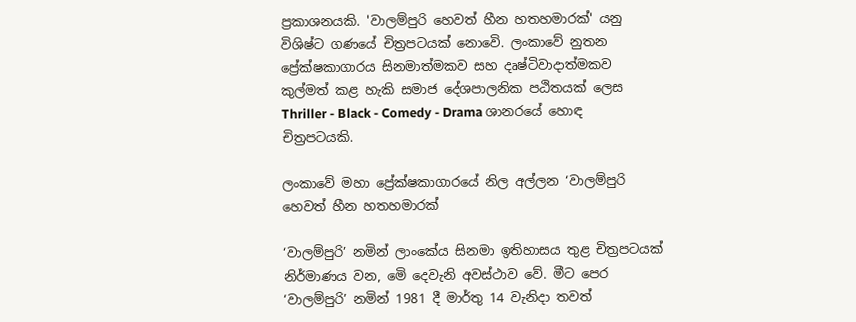ප්‍රකාශනයකි. 'වාලම්පුරි හෙවත් හීන හතහමාරක්' යනු විශිෂ්ට ගණයේ චිත්‍රපටයක් නොවෙි. ලංකාවේ නුතන ප්‍රේක්ෂකාගාරය සිනමාත්මකව සහ දෘෂ්ටිවාදාත්මකව කුල්මත් කළ හැකි සමාජ දේශපාලනික පඨිතයක් ලෙස Thriller - Black - Comedy - Drama ශානරයේ හොඳ චිත්‍රපටයකි.

ලංකාවේ මහා ප්‍රේක්ෂකාගාරයේ නිල අල්ලන ‘වාලම්පුරි හෙවත් හීන හතහමාරක්

‘වාලම්පුරි’ නමින් ලාංකේය සිනමා ඉතිහාසය තුළ චිත්‍රපටයක් නිර්මාණය වන, මෙි දෙවැනි අවස්ථාව වේ. මීට පෙර ‘වාලම්පුරි’ නමින් 1981 දී මාර්තු 14 වැනිදා තවත්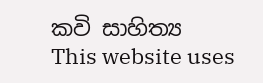කවි ‍සාහිත්‍ය
This website uses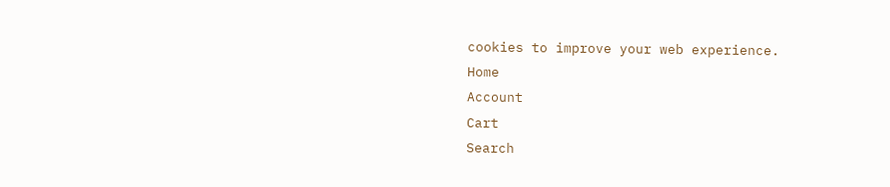cookies to improve your web experience.
Home
Account
Cart
Search